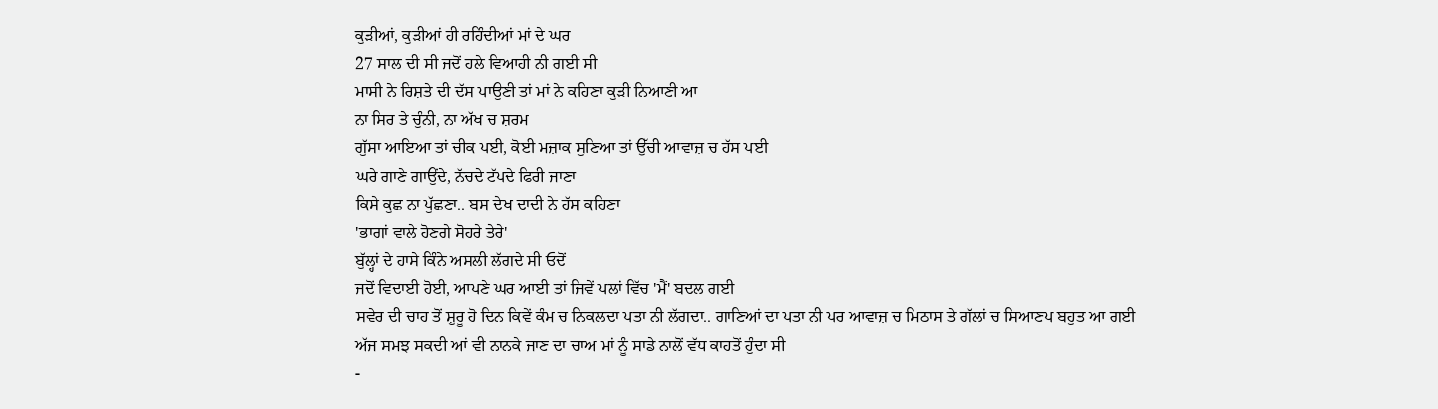ਕੁੜੀਆਂ, ਕੁੜੀਆਂ ਹੀ ਰਹਿੰਦੀਆਂ ਮਾਂ ਦੇ ਘਰ
27 ਸਾਲ ਦੀ ਸੀ ਜਦੋਂ ਹਲੇ ਵਿਆਹੀ ਨੀ ਗਈ ਸੀ
ਮਾਸੀ ਨੇ ਰਿਸ਼ਤੇ ਦੀ ਦੱਸ ਪਾਉਣੀ ਤਾਂ ਮਾਂ ਨੇ ਕਹਿਣਾ ਕੁੜੀ ਨਿਆਣੀ ਆ
ਨਾ ਸਿਰ ਤੇ ਚੁੰਨੀ, ਨਾ ਅੱਖ ਚ ਸ਼ਰਮ
ਗੁੱਸਾ ਆਇਆ ਤਾਂ ਚੀਕ ਪਈ, ਕੋਈ ਮਜ਼ਾਕ ਸੁਣਿਆ ਤਾਂ ਉੱਚੀ ਆਵਾਜ਼ ਚ ਹੱਸ ਪਈ
ਘਰੇ ਗਾਣੇ ਗਾਉਂਦੇ, ਨੱਚਦੇ ਟੱਪਦੇ ਫਿਰੀ ਜਾਣਾ
ਕਿਸੇ ਕੁਛ ਨਾ ਪੁੱਛਣਾ.. ਬਸ ਦੇਖ ਦਾਦੀ ਨੇ ਹੱਸ ਕਹਿਣਾ
'ਭਾਗਾਂ ਵਾਲੇ ਹੋਣਗੇ ਸੋਹਰੇ ਤੇਰੇ'
ਬੁੱਲ੍ਹਾਂ ਦੇ ਹਾਸੇ ਕਿੰਨੇ ਅਸਲੀ ਲੱਗਦੇ ਸੀ ਓਦੋਂ
ਜਦੋਂ ਵਿਦਾਈ ਹੋਈ, ਆਪਣੇ ਘਰ ਆਈ ਤਾਂ ਜਿਵੇਂ ਪਲਾਂ ਵਿੱਚ 'ਮੈਂ' ਬਦਲ ਗਈ
ਸਵੇਰ ਦੀ ਚਾਹ ਤੋਂ ਸ਼ੁਰੂ ਹੋ ਦਿਨ ਕਿਵੇਂ ਕੰਮ ਚ ਨਿਕਲਦਾ ਪਤਾ ਨੀ ਲੱਗਦਾ.. ਗਾਣਿਆਂ ਦਾ ਪਤਾ ਨੀ ਪਰ ਆਵਾਜ਼ ਚ ਮਿਠਾਸ ਤੇ ਗੱਲਾਂ ਚ ਸਿਆਣਪ ਬਹੁਤ ਆ ਗਈ
ਅੱਜ ਸਮਝ ਸਕਦੀ ਆਂ ਵੀ ਨਾਨਕੇ ਜਾਣ ਦਾ ਚਾਅ ਮਾਂ ਨੂੰ ਸਾਡੇ ਨਾਲੋਂ ਵੱਧ ਕਾਹਤੋਂ ਹੁੰਦਾ ਸੀ
-